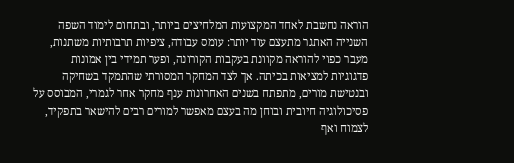הוראה נחשבת לאחד המקצועות המלחיצים ביותר, ובתחום לימוד השפה השנייה האתגר מתעצם עוד יותר: עומס עבודה, ציפיות תרבותיות משתנות, מעבר כפוי להוראה מקוונת בעקבות הקורונה, ופער תמידי בין אמונות פדגוגיות למציאות בכיתה. אך לצד המחקר המסורתי שהתמקד בשחיקה ובנטישת מורים, מתפתח בשנים האחרונות ענף מחקר אחר לגמרי, המבוסס על פסיכולוגיה חיובית ובוחן מה בעצם מאפשר למורים רבים להישאר בתפקיד, לצמוח ואף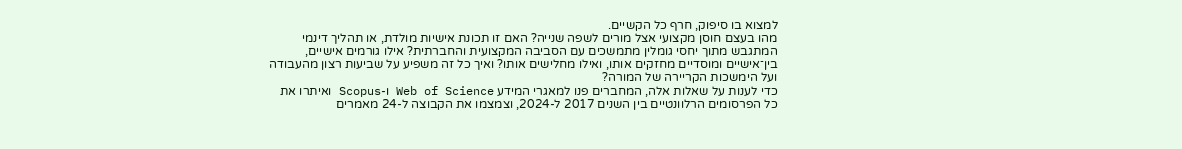למצוא בו סיפוק, חרף כל הקשיים.
מהו בעצם חוסן מקצועי אצל מורים לשפה שנייה? האם זו תכונת אישיות מולדת, או תהליך דינמי המתגבש מתוך יחסי גומלין מתמשכים עם הסביבה המקצועית והחברתית? אילו גורמים אישיים, בין־אישיים ומוסדיים מחזקים אותו, ואילו מחלישים אותו? ואיך כל זה משפיע על שביעות רצון מהעבודה ועל הימשכות הקריירה של המורה?
כדי לענות על שאלות אלה, המחברים פנו למאגרי המידע Web of Science ו-Scopus ואיתרו את כל הפרסומים הרלוונטיים בין השנים 2017 ל-2024, וצמצמו את הקבוצה ל-24 מאמרים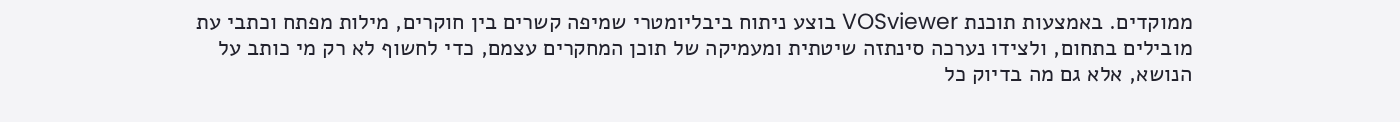ממוקדים. באמצעות תוכנת VOSviewer בוצע ניתוח ביבליומטרי שמיפה קשרים בין חוקרים, מילות מפתח וכתבי עת מובילים בתחום, ולצידו נערכה סינתזה שיטתית ומעמיקה של תוכן המחקרים עצמם, כדי לחשוף לא רק מי כותב על הנושא, אלא גם מה בדיוק כל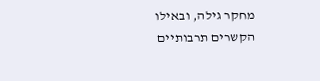מחקר גילה, ובאילו הקשרים תרבותיים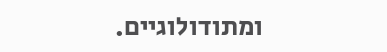ומתודולוגיים.